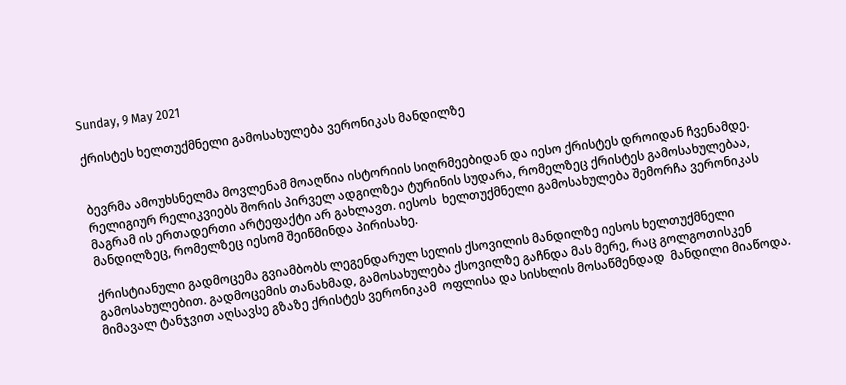Sunday, 9 May 2021

ქრისტეს ხელთუქმნელი გამოსახულება ვერონიკას მანდილზე


ბევრმა ამოუხსნელმა მოვლენამ მოაღწია ისტორიის სიღრმეებიდან და იესო ქრისტეს დროიდან ჩვენამდე. რელიგიურ რელიკვიებს შორის პირველ ადგილზეა ტურინის სუდარა, რომელზეც ქრისტეს გამოსახულებაა, მაგრამ ის ერთადერთი არტეფაქტი არ გახლავთ. იესოს  ხელთუქმნელი გამოსახულება შემორჩა ვერონიკას მანდილზეც, რომელზეც იესომ შეიწმინდა პირისახე.

ქრისტიანული გადმოცემა გვიამბობს ლეგენდარულ სელის ქსოვილის მანდილზე იესოს ხელთუქმნელი გამოსახულებით. გადმოცემის თანახმად, გამოსახულება ქსოვილზე გაჩნდა მას მერე, რაც გოლგოთისკენ მიმავალ ტანჯვით აღსავსე გზაზე ქრისტეს ვერონიკამ  ოფლისა და სისხლის მოსაწმენდად  მანდილი მიაწოდა.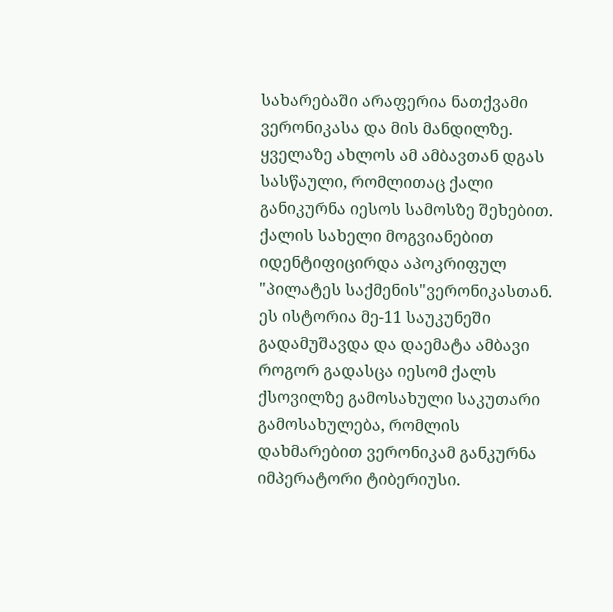სახარებაში არაფერია ნათქვამი ვერონიკასა და მის მანდილზე. ყველაზე ახლოს ამ ამბავთან დგას სასწაული, რომლითაც ქალი განიკურნა იესოს სამოსზე შეხებით. ქალის სახელი მოგვიანებით იდენტიფიცირდა აპოკრიფულ "პილატეს საქმენის"ვერონიკასთან. ეს ისტორია მე-11 საუკუნეში  გადამუშავდა და დაემატა ამბავი როგორ გადასცა იესომ ქალს ქსოვილზე გამოსახული საკუთარი გამოსახულება, რომლის დახმარებით ვერონიკამ განკურნა იმპერატორი ტიბერიუსი.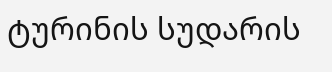ტურინის სუდარის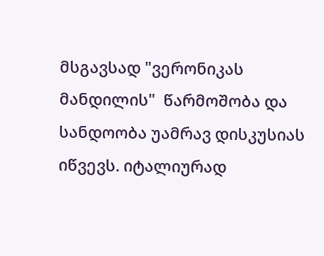მსგავსად "ვერონიკას მანდილის"  წარმოშობა და სანდოობა უამრავ დისკუსიას იწვევს. იტალიურად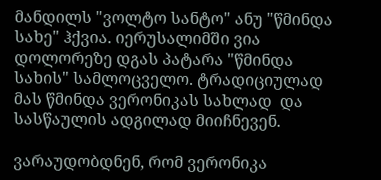მანდილს "ვოლტო სანტო" ანუ "წმინდა სახე" ჰქვია. იერუსალიმში ვია დოლორეზე დგას პატარა "წმინდა სახის" სამლოცველო. ტრადიციულად მას წმინდა ვერონიკას სახლად  და სასწაულის ადგილად მიიჩნევენ.

ვარაუდობდნენ, რომ ვერონიკა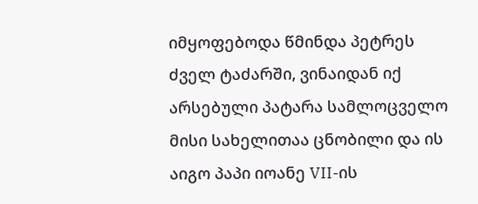იმყოფებოდა წმინდა პეტრეს ძველ ტაძარში, ვინაიდან იქ არსებული პატარა სამლოცველო მისი სახელითაა ცნობილი და ის აიგო პაპი იოანე VII-ის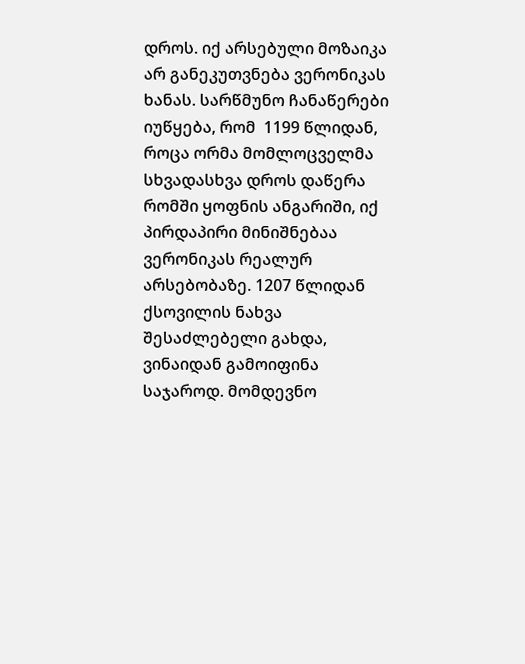დროს. იქ არსებული მოზაიკა არ განეკუთვნება ვერონიკას ხანას. სარწმუნო ჩანაწერები იუწყება, რომ  1199 წლიდან, როცა ორმა მომლოცველმა სხვადასხვა დროს დაწერა რომში ყოფნის ანგარიში, იქ პირდაპირი მინიშნებაა ვერონიკას რეალურ არსებობაზე. 1207 წლიდან ქსოვილის ნახვა შესაძლებელი გახდა, ვინაიდან გამოიფინა საჯაროდ. მომდევნო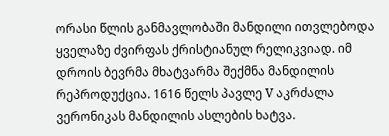ორასი წლის განმავლობაში მანდილი ითვლებოდა ყველაზე ძვირფას ქრისტიანულ რელიკვიად. იმ დროის ბევრმა მხატვარმა შექმნა მანდილის რეპროდუქცია. 1616 წელს პავლე V აკრძალა ვერონიკას მანდილის ასლების ხატვა.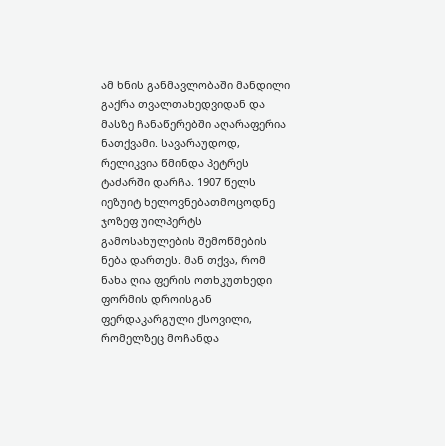ამ ხნის განმავლობაში მანდილი გაქრა თვალთახედვიდან და მასზე ჩანაწერებში აღარაფერია ნათქვამი. სავარაუდოდ, რელიკვია წმინდა პეტრეს ტაძარში დარჩა. 1907 წელს იეზუიტ ხელოვნებათმოცოდნე ჯოზეფ უილპერტს გამოსახულების შემოწმების ნება დართეს. მან თქვა, რომ ნახა ღია ფერის ოთხკუთხედი ფორმის დროისგან ფერდაკარგული ქსოვილი, რომელზეც მოჩანდა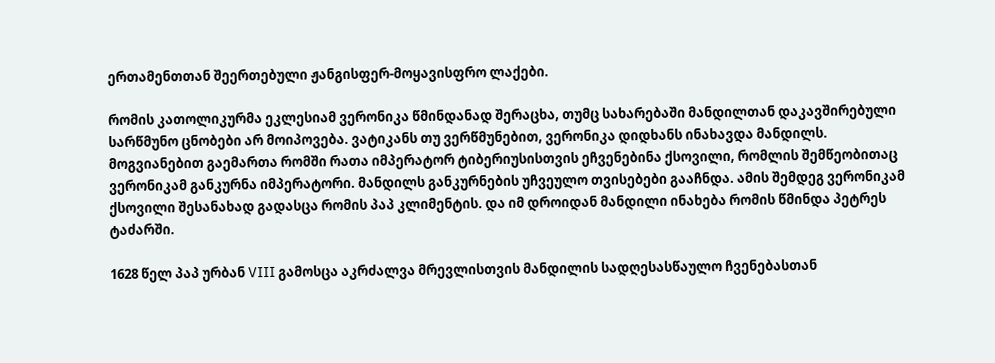ერთამენთთან შეერთებული ჟანგისფერ-მოყავისფრო ლაქები.

რომის კათოლიკურმა ეკლესიამ ვერონიკა წმინდანად შერაცხა, თუმც სახარებაში მანდილთან დაკავშირებული სარწმუნო ცნობები არ მოიპოვება. ვატიკანს თუ ვერწმუნებით, ვერონიკა დიდხანს ინახავდა მანდილს. მოგვიანებით გაემართა რომში რათა იმპერატორ ტიბერიუსისთვის ეჩვენებინა ქსოვილი, რომლის შემწეობითაც ვერონიკამ განკურნა იმპერატორი. მანდილს განკურნების უჩვეულო თვისებები გააჩნდა. ამის შემდეგ ვერონიკამ ქსოვილი შესანახად გადასცა რომის პაპ კლიმენტის. და იმ დროიდან მანდილი ინახება რომის წმინდა პეტრეს ტაძარში.

1628 წელ პაპ ურბან VIII გამოსცა აკრძალვა მრევლისთვის მანდილის სადღესასწაულო ჩვენებასთან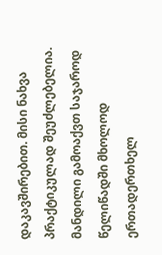დაკავშირებით. მისი ნახვა პრაქტიკულად შეუძლებელია. მანდილი გამოაქვთ საჯაროდ წელიწადში მხოლოდ ერთადერთხელ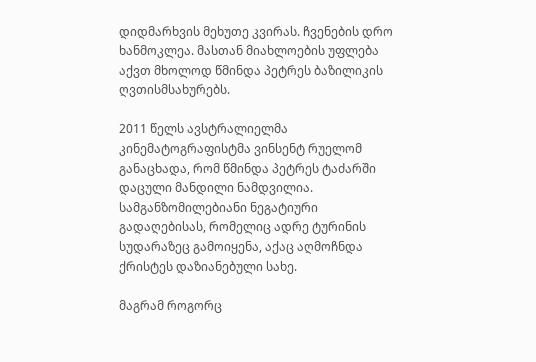დიდმარხვის მეხუთე კვირას. ჩვენების დრო ხანმოკლეა. მასთან მიახლოების უფლება აქვთ მხოლოდ წმინდა პეტრეს ბაზილიკის ღვთისმსახურებს.

2011 წელს ავსტრალიელმა კინემატოგრაფისტმა ვინსენტ რუელომ განაცხადა, რომ წმინდა პეტრეს ტაძარში დაცული მანდილი ნამდვილია. სამგანზომილებიანი ნეგატიური გადაღებისას, რომელიც ადრე ტურინის სუდარაზეც გამოიყენა, აქაც აღმოჩნდა ქრისტეს დაზიანებული სახე.

მაგრამ როგორც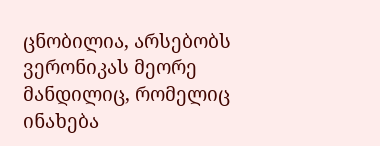ცნობილია, არსებობს ვერონიკას მეორე მანდილიც, რომელიც ინახება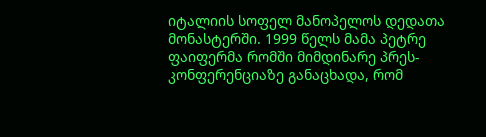იტალიის სოფელ მანოპელოს დედათა მონასტერში. 1999 წელს მამა პეტრე ფაიფერმა რომში მიმდინარე პრეს-კონფერენციაზე განაცხადა, რომ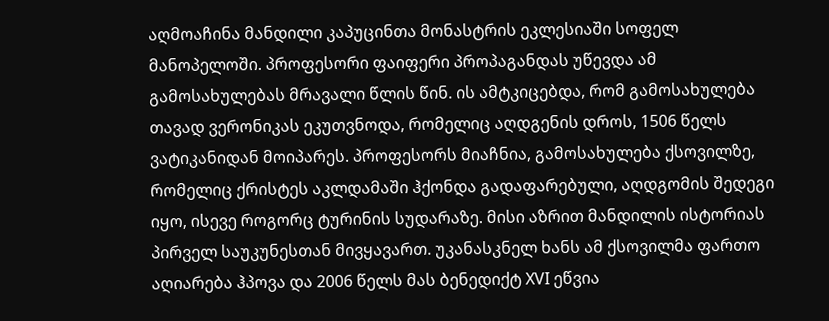აღმოაჩინა მანდილი კაპუცინთა მონასტრის ეკლესიაში სოფელ მანოპელოში. პროფესორი ფაიფერი პროპაგანდას უწევდა ამ გამოსახულებას მრავალი წლის წინ. ის ამტკიცებდა, რომ გამოსახულება თავად ვერონიკას ეკუთვნოდა, რომელიც აღდგენის დროს, 1506 წელს ვატიკანიდან მოიპარეს. პროფესორს მიაჩნია, გამოსახულება ქსოვილზე, რომელიც ქრისტეს აკლდამაში ჰქონდა გადაფარებული, აღდგომის შედეგი იყო, ისევე როგორც ტურინის სუდარაზე. მისი აზრით მანდილის ისტორიას პირველ საუკუნესთან მივყავართ. უკანასკნელ ხანს ამ ქსოვილმა ფართო აღიარება ჰპოვა და 2006 წელს მას ბენედიქტ XVI ეწვია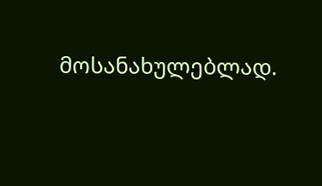მოსანახულებლად.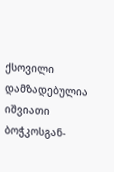ქსოვილი დამზადებულია იშვიათი ბოჭკოსგან-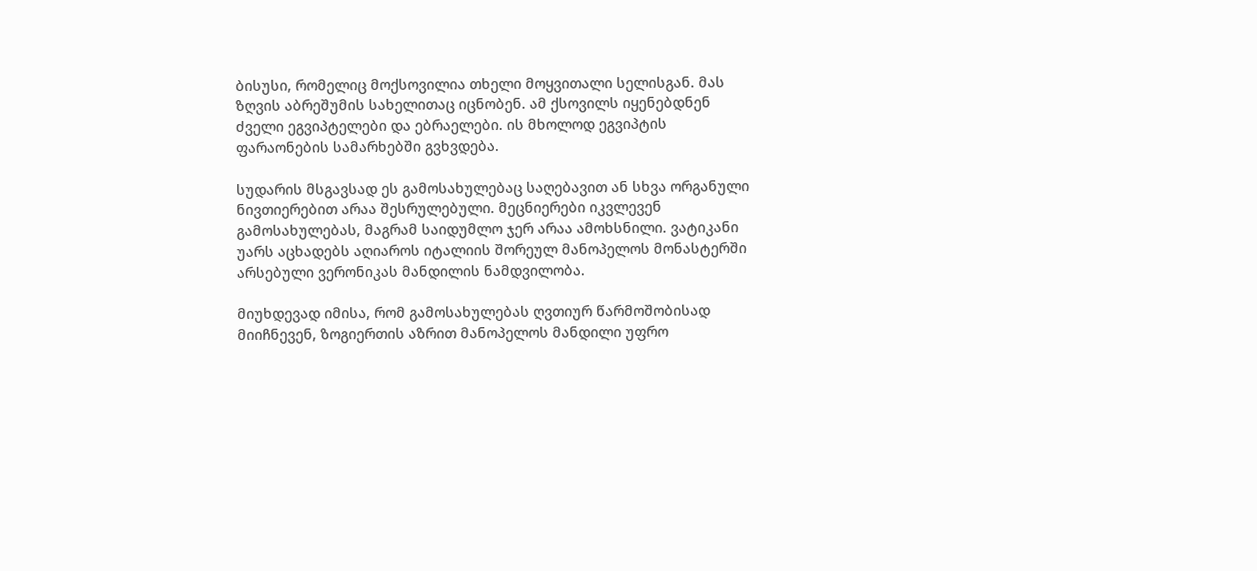ბისუსი, რომელიც მოქსოვილია თხელი მოყვითალი სელისგან. მას ზღვის აბრეშუმის სახელითაც იცნობენ. ამ ქსოვილს იყენებდნენ ძველი ეგვიპტელები და ებრაელები. ის მხოლოდ ეგვიპტის ფარაონების სამარხებში გვხვდება.

სუდარის მსგავსად ეს გამოსახულებაც საღებავით ან სხვა ორგანული ნივთიერებით არაა შესრულებული. მეცნიერები იკვლევენ გამოსახულებას, მაგრამ საიდუმლო ჯერ არაა ამოხსნილი. ვატიკანი უარს აცხადებს აღიაროს იტალიის შორეულ მანოპელოს მონასტერში არსებული ვერონიკას მანდილის ნამდვილობა.

მიუხდევად იმისა, რომ გამოსახულებას ღვთიურ წარმოშობისად მიიჩნევენ, ზოგიერთის აზრით მანოპელოს მანდილი უფრო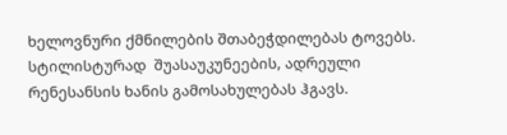ხელოვნური ქმნილების შთაბეჭდილებას ტოვებს. სტილისტურად  შუასაუკუნეების, ადრეული რენესანსის ხანის გამოსახულებას ჰგავს.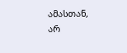ამასთან, არ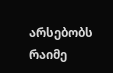არსებობს რაიმე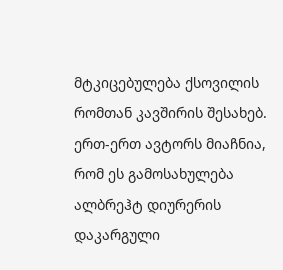მტკიცებულება ქსოვილის რომთან კავშირის შესახებ. ერთ-ერთ ავტორს მიაჩნია, რომ ეს გამოსახულება ალბრეჰტ დიურერის დაკარგული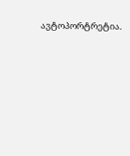ავტოპორტრეტია.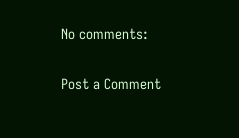No comments:

Post a Comment